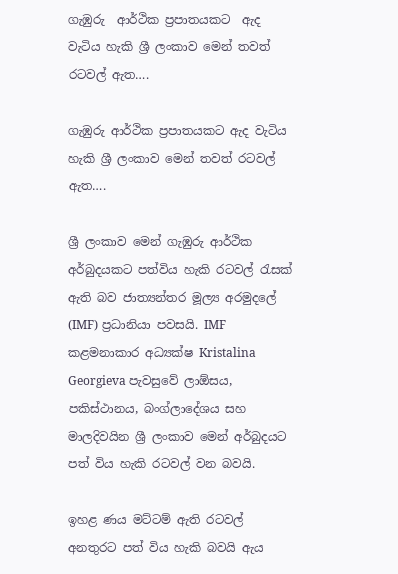ගැඹුරු  ආර්ථික ප්‍රපාතයකට  ඇද  වැටිය හැකි ශ්‍රී ලංකාව මෙන් තවත් රටවල් ඇත….

ගැඹුරු ආර්ථික ප්‍රපාතයකට ඇද වැටිය හැකි ශ්‍රී ලංකාව මෙන් තවත් රටවල් ඇත….

ශ්‍රී ලංකාව මෙන් ගැඹුරු ආර්ථික අර්බුදයකට පත්විය හැකි රටවල් රැසක් ඇති බව ජාත්‍යන්තර මූල්‍ය අරමුදලේ (IMF) ප්‍රධානියා පවසයි. IMF කළමනාකාර අධ්‍යක්ෂ Kristalina Georgieva පැවසුවේ ලාඕසය, පකිස්ථානය, බංග්ලාදේශය සහ මාලදිවයින ශ්‍රී ලංකාව මෙන් අර්බුදයට පත් විය හැකි රටවල් වන බවයි.

ඉහළ ණය මට්ටම් ඇති රටවල් අනතුරට පත් විය හැකි බවයි ඇය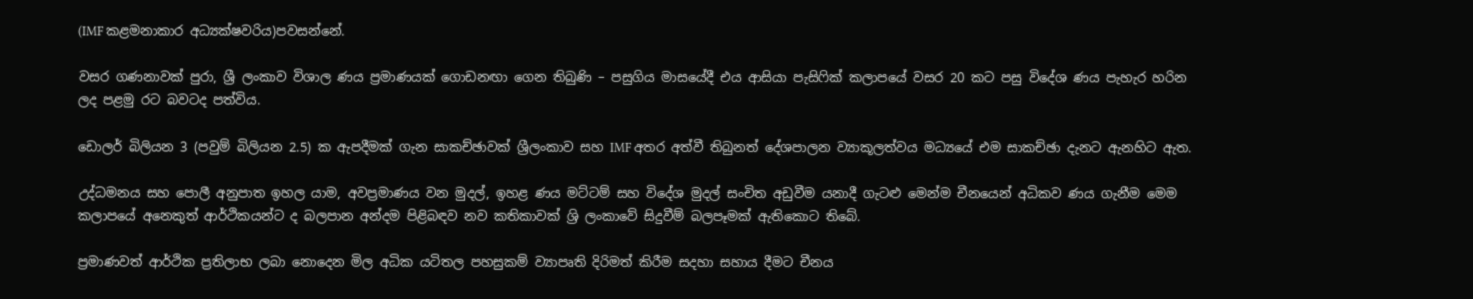(IMF කළමනාකාර අධ්‍යක්ෂවරිය)පවසන්නේ.

වසර ගණනාවක් පුරා, ශ්‍රී ලංකාව විශාල ණය ප්‍රමාණයක් ගොඩනඟා ගෙන තිබුණි – පසුගිය මාසයේදී එය ආසියා පැසිෆික් කලාපයේ වසර 20 කට පසු විදේශ ණය පැහැර හරින ලද පළමු රට බවටද පත්විය.

ඩොලර් බිලියන 3 (පවුම් බිලියන 2.5) ක ඇපදීමක් ගැන සාකච්ඡාවක් ශ්‍රීලංකාව සහ IMF අතර අත්වී තිබුනත් දේශපාලන ව්‍යාකූලත්වය මධ්‍යයේ එම සාකච්ඡා දැනට ඇනහිට ඇත.

උද්ධමනය සහ පොලී අනුපාත ඉහල යාම, අවප්‍රමාණය වන මුදල්, ඉහළ ණය මට්ටම් සහ විදේශ මුදල් සංචිත අඩුවීම යනාදී ගැටළු මෙන්ම චීනයෙන් අධිකව ණය ගැනීම මෙම කලාපයේ අනෙකුත් ආර්ථිකයන්ට ද බලපාන අන්දම පිළිබඳව නව කතිකාවක් ශ්‍රි ලංකාවේ සිදුවීම් බලපෑමක් ඇතිකොට තිබේ.

ප්‍රමාණවත් ආර්ථික ප්‍රතිලාභ ලබා නොදෙන මිල අධික යටිතල පහසුකම් ව්‍යාපෘති දිරිමත් කිරීම සදහා සහාය දීමට චීනය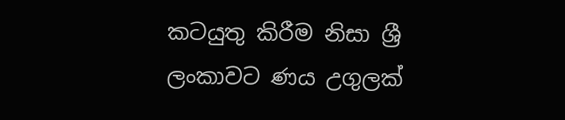කටයුතු කිරීම නිසා ශ්‍රී ලංකාවට ණය උගුලක්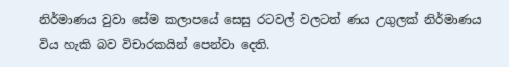නිර්මාණය වුවා සේම කලාපයේ සෙසු රටවල් වලටත් ණය උගුලක් නිර්මාණය විය හැකි බව විචාරකයින් පෙන්වා දෙති.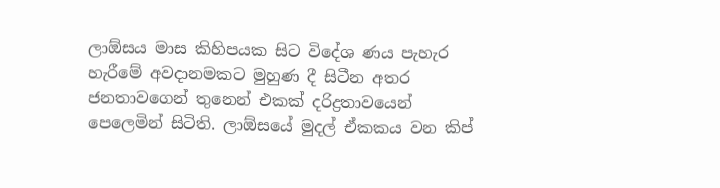ලාඕසය මාස කිහිපයක සිට විදේශ ණය පැහැර හැරීමේ අවදානමකට මුහුණ දී සිටීන අතර ජනතාවගෙන් තුනෙන් එකක් දරිද්‍රතාවයෙන් පෙලෙමින් සිටිති. ලාඕසයේ මුදල් ඒකකය වන කිප්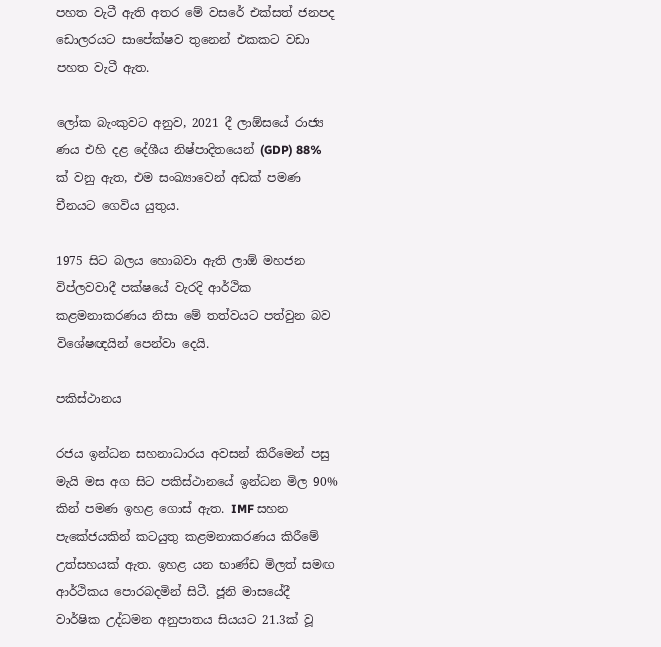පහත වැටී ඇති අතර මේ වසරේ එක්සත් ජනපද ඩොලරයට සාපේක්ෂව තුනෙන් එකකට වඩා පහත වැටී ඇත.

ලෝක බැංකුවට අනුව, 2021 දී ලාඕසයේ රාජ්‍ය ණය එහි දළ දේශීය නිෂ්පාදිතයෙන් (GDP) 88% ක් වනු ඇත, එම සංඛ්‍යාවෙන් අඩක් පමණ චීනයට ගෙවිය යුතුය.

1975 සිට බලය හොබවා ඇති ලාඕ මහජන විප්ලවවාදී පක්ෂයේ වැරදි ආර්ථික කළමනාකරණය නිසා මේ තත්වයට පත්වුන බව විශේෂඥයින් පෙන්වා දෙයි.

පකිස්ථානය

රජය ඉන්ධන සහනාධාරය අවසන් කිරීමෙන් පසු මැයි මස අග සිට පකිස්ථානයේ ඉන්ධන මිල 90% කින් පමණ ඉහළ ගොස් ඇත. IMF සහන පැකේජයකින් කටයුතු කළමනාකරණය කිරීමේ උත්සහයක් ඇත. ඉහළ යන භාණ්ඩ මිලත් සමඟ ආර්ථිකය පොරබදමින් සිටී. ජූනි මාසයේදී වාර්ෂික උද්ධමන අනුපාතය සියයට 21.3ක් වූ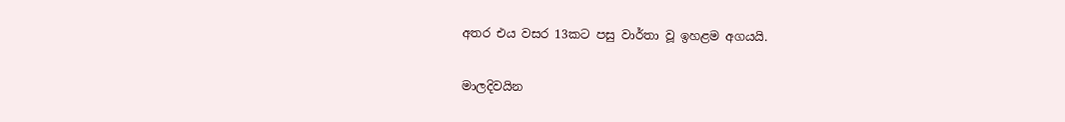අතර එය වසර 13කට පසු වාර්තා වූ ඉහළම අගයයි.

මාලදිවයින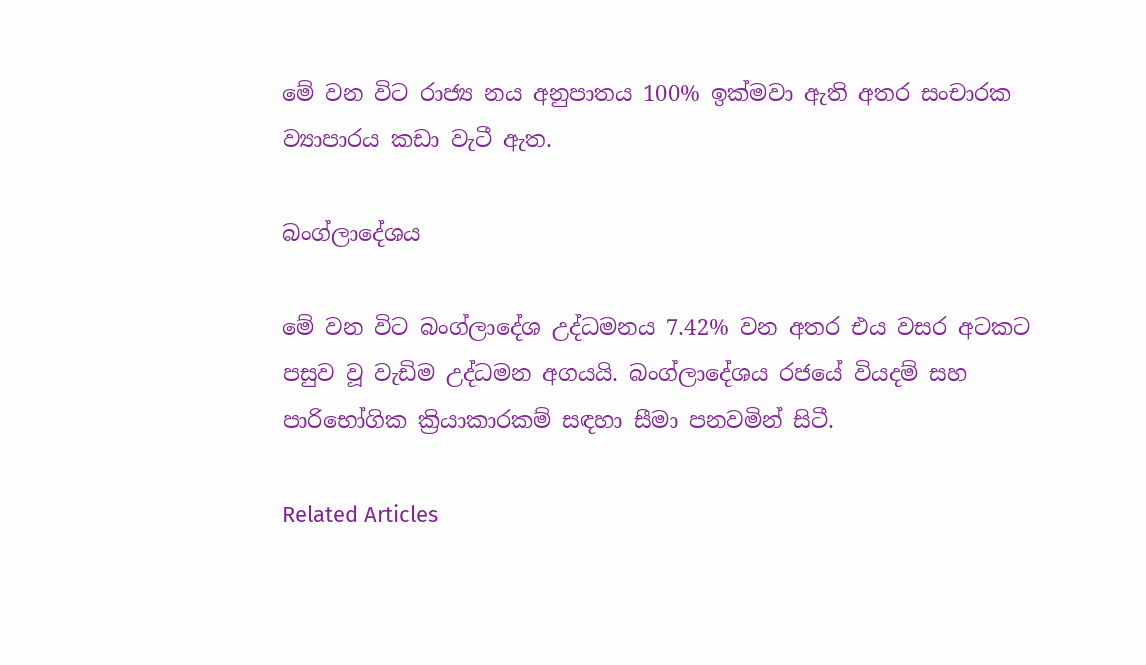මේ වන විට රාජ්‍ය නය අනුපාතය 100% ඉක්මවා ඇති අතර සංචාරක ව්‍යාපාරය කඩා වැටී ඇත.

බංග්ලාදේශය

මේ වන විට බංග්ලාදේශ උද්ධමනය 7.42% වන අතර එය වසර අටකට පසුව වූ වැඩිම උද්ධමන අගයයි. බංග්ලාදේශය රජයේ වියදම් සහ පාරිභෝගික ක්‍රියාකාරකම් සඳහා සීමා පනවමින් සිටී.

Related Articles